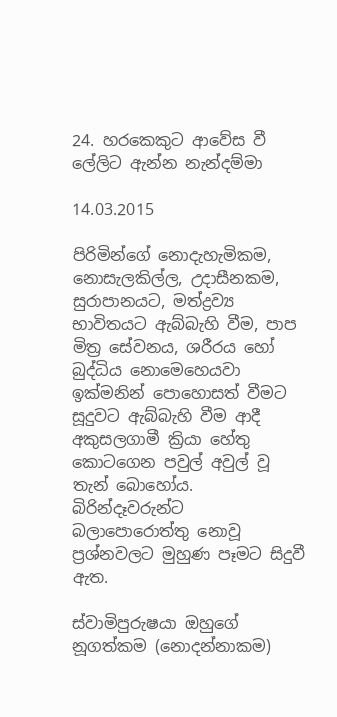24. හරකෙකුට ආවේස වී ලේලිට ඇන්න නැන්දම්මා

14.03.2015

පිරිමින්ගේ නොදැහැමිකම, නොසැලකිල්ල, උදාසීනකම, සුරාපානයට, මත්ද්‍රව්‍ය භාවිතයට ඇබ්බැහි වීම, පාප මිත්‍ර සේවනය, ශරීරය හෝ බුද්ධිය නොමෙහෙයවා ඉක්මනින් පොහොසත් වීමට සූදුවට ඇබ්බැහි වීම ආදී අකුසලගාමී ක්‍රියා හේතු කොටගෙන පවුල් අවුල් වූ තැන් බොහෝය. බිරින්දෑවරුන්ට බලාපොරොත්තු නොවූ ප්‍රශ්නවලට මුහුණ පෑමට සිදුවී ඇත.

ස්වාමිපුරුෂයා ඔහුගේ නූගත්කම (නොදන්නාකම)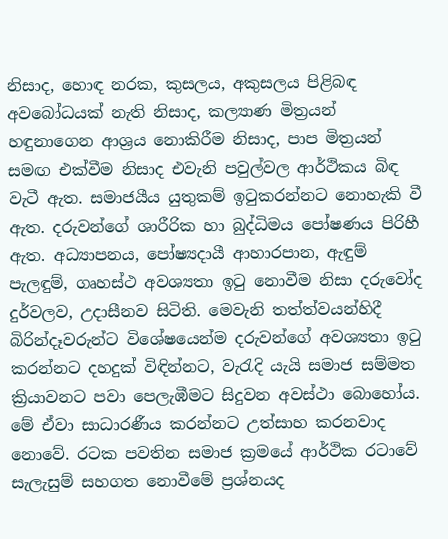නිසාද, හොඳ නරක, කුසලය, අකුසලය පිළිබඳ අවබෝධයක් නැති නිසාද, කල්‍යාණ මිත්‍රයන් හඳුනාගෙන ආශ්‍රය නොකිරීම නිසාද, පාප මිත්‍රයන් සමඟ එක්වීම නිසාද එවැනි පවුල්වල ආර්ථිකය බිඳ වැටී ඇත. සමාජයීය යුතුකම් ඉටුකරන්නට නොහැකි වී ඇත. දරුවන්ගේ ශාරීරික හා බුද්ධිමය පෝෂණය පිරිහී ඇත. අධ්‍යාපනය, පෝෂ්‍යදායී ආහාරපාන, ඇඳුම් පැලඳුම්, ගෘහස්ථ අවශ්‍යතා ඉටු නොවීම නිසා දරුවෝද දුර්වලව, උදාසීනව සිටිති. මෙවැනි තත්ත්වයන්හිදී බිරින්දෑවරුන්ට විශේෂයෙන්ම දරුවන්ගේ අවශ්‍යතා ඉටු කරන්නට දහදුක් විඳින්නට, වැරැදි යැයි සමාජ සම්මත ක්‍රියාවනට පවා පෙලැඹීමට සිදුවන අවස්ථා බොහෝය. මේ ඒවා සාධාරණීය කරන්නට උත්සාහ කරනවාද නොවේ. රටක පවතින සමාජ ක්‍රමයේ ආර්ථික රටාවේ සැලැසුම් සහගත නොවීමේ ප්‍රශ්නයද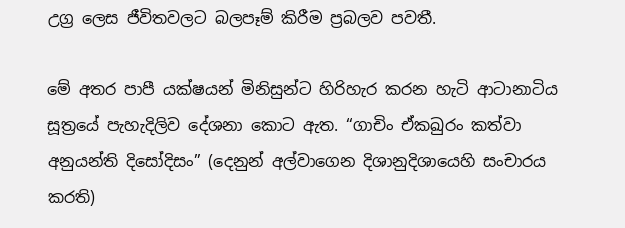උග්‍ර ලෙස ජීවිතවලට බලපෑම් කිරීම ප්‍රබලව පවතී.

මේ අතර පාපී යක්ෂයන් මිනිසුන්ට හිරිහැර කරන හැටි ආටානාටිය සූත්‍රයේ පැහැදිලිව දේශනා කොට ඇත. “ගාචිං ඒකඛුරං කත්වා අනුයන්ති දිසෝදිසං” (දෙනුන් අල්වාගෙන දිශානුදිශායෙහි සංචාරය කරති)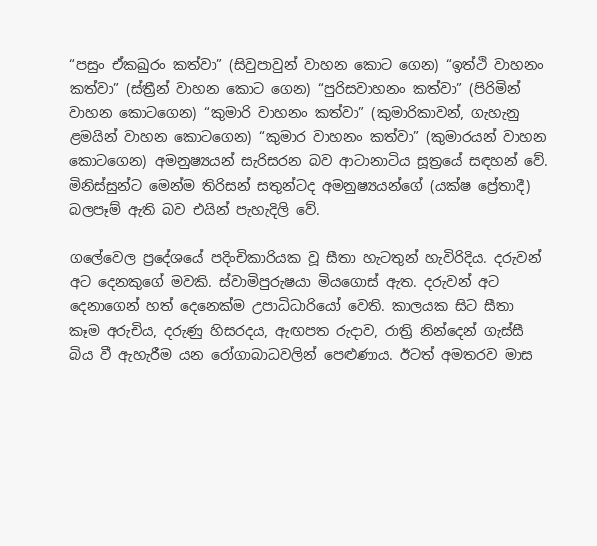“පසුං ඒකඛුරං කත්වා” (සිවුපාවුන් වාහන කොට ගෙන) “ඉත්ථි වාහනං කත්වා” (ස්ත්‍රීන් වාහන කොට ගෙන) “පුරිසවාහනං කත්වා” (පිරිමින් වාහන කොටගෙන) “කුමාරි වාහනං කත්වා” (කුමාරිකාවන්, ගැහැනු ළමයින් වාහන කොටගෙන) “කුමාර වාහනං කත්වා” (කුමාරයන් වාහන කොටගෙන) අමනුෂ්‍යයන් සැරිසරන බව ආටානාටිය සූත්‍රයේ සඳහන් වේ. මිනිස්සුන්ට මෙන්ම තිරිසන් සතුන්ටද අමනුෂ්‍යයන්ගේ (යක්ෂ ප්‍රේතාදී) බලපෑම් ඇති බව එයින් පැහැදිලි වේ.

ගලේවෙල ප්‍රදේශයේ පදිංචිකාරියක වූ සීතා හැටතුන් හැවිරිදිය. දරුවන් අට දෙනකුගේ මවකි. ස්වාමිපුරුෂයා මියගොස් ඇත. දරුවන් අට දෙනාගෙන් හත් දෙනෙක්ම උපාධිධාරියෝ වෙති. කාලයක සිට සීතා කෑම අරුචිය, දරුණු හිසරදය, ඇඟපත රුදාව, රාත්‍රි නින්දෙන් ගැස්සී බිය වී ඇහැරීම යන රෝගාබාධවලින් පෙළුණාය. ඊටත් අමතරව මාස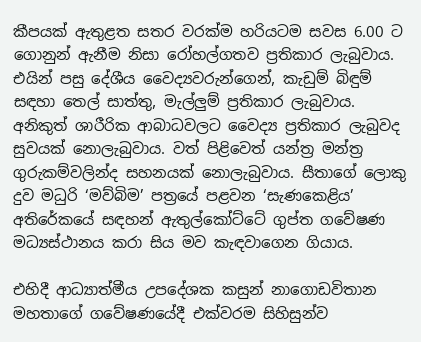කීපයක් ඇතුළත සතර වරක්ම හරියටම සවස 6.00 ට ගොනුන් ඇනීම නිසා රෝහල්ගතව ප්‍රතිකාර ලැබුවාය. එයින් පසු දේශීය වෛද්‍යවරුන්ගෙන්, කැඩුම් බිඳුම් සඳහා තෙල් සාත්තු, මැල්ලුම් ප්‍රතිකාර ලැබුවාය. අනිකුත් ශාරීරික ආබාධවලට වෛද්‍ය ප්‍රතිකාර ලැබුවද සුවයක් නොලැබුවාය. වත් පිළිවෙත් යන්ත්‍ර මන්ත්‍ර ගුරුකම්වලින්ද සහනයක් නොලැබුවාය. සීතාගේ ලොකු දුව මධුරි ‘මව්බිම’ පත්‍රයේ පළවන ‘සැණකෙළිය’ අතිරේකයේ සඳහන් ඇතුල්කෝට්ටේ ගුප්ත ගවේෂණ මධ්‍යස්ථානය කරා සිය මව කැඳවාගෙන ගියාය.

එහිදී ආධ්‍යාත්මීය උපදේශක කසුන් නාගොඩවිතාන මහතාගේ ගවේෂණයේදී එක්වරම සිහිසුන්ව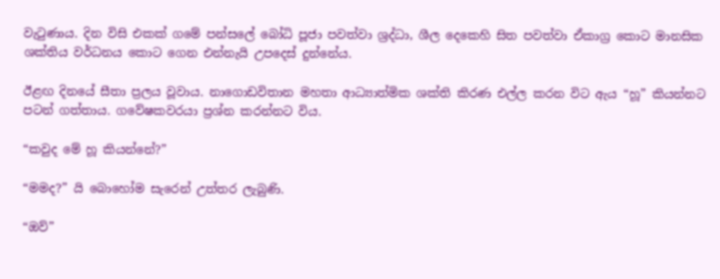වැටුණාය. දින විසි එකක් ගමේ පන්සලේ බෝධි පූජා පවත්වා ශ්‍රද්ධා, ශීල දෙකෙහි සිත පවත්වා ඒකාග්‍ර කොට මානසික ශක්තිය වර්ධනය කොට ගෙන එන්නැයි උපදෙස් දුන්නේය.

ඊළඟ දිනයේ සීතා ප්‍රලය වූවාය. නාගොඩවිතාන මහතා ආධ්‍යාත්මික ශක්ති කිරණ එල්ල කරන විට ඇය “හූ” කියන්නට පටන් ගත්තාය. ගවේෂකවරයා ප්‍රශ්න කරන්නට විය.

“කවුද මේ හූ කියන්නේ?”

“මමද?” යි බොහෝම සැරෙන් උත්තර ලැබුණි.

“ඔව්”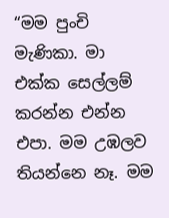“මම පුංචි මැණිකා. මා එක්ක සෙල්ලම් කරන්න එන්න එපා. මම උඹලව තියන්නෙ නෑ. මම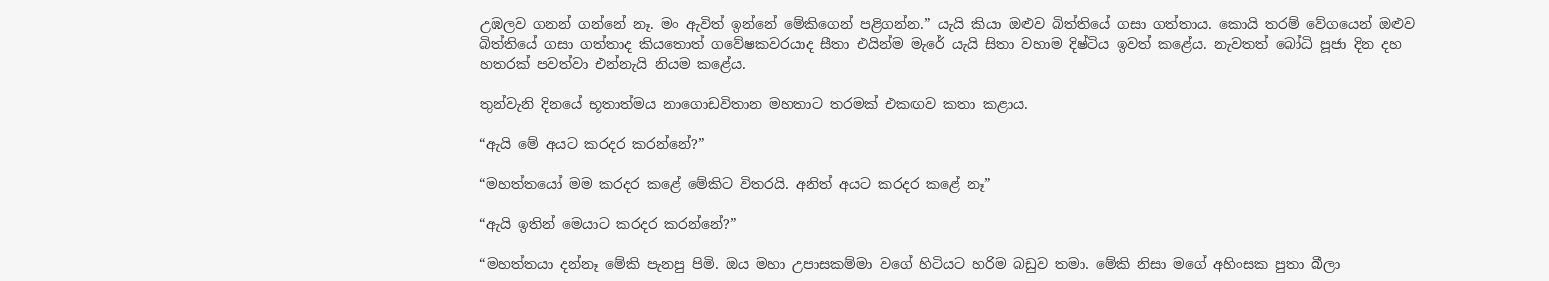උඹලව ගනන් ගන්නේ නෑ. මං ඇවිත් ඉන්නේ මේකිගෙන් පළිගන්න.” යැයි කියා ඔළුව බිත්තියේ ගසා ගත්තාය. කොයි තරම් වේගයෙන් ඔළුව බිත්තියේ ගසා ගත්තාද කියතොත් ගවේෂකවරයාද සීතා එයින්ම මැරේ යැයි සිතා වහාම දිෂ්ටිය ඉවත් කළේය. නැවතත් බෝධි පූජා දින දහ හතරක් පවත්වා එන්නැයි නියම කළේය.

තුන්වැනි දිනයේ භූතාත්මය නාගොඩවිතාන මහතාට තරමක් එකඟව කතා කළාය.

“ඇයි මේ අයට කරදර කරන්නේ?”

“මහත්තයෝ මම කරදර කළේ මේකිට විතරයි. අනිත් අයට කරදර කළේ නෑ”

“ඇයි ඉතින් මෙයාට කරදර කරන්නේ?”

“මහත්තයා දන්නෑ මේකි පැනපු පිමි. ඔය මහා උපාසකම්මා වගේ හිටියට හරිම බඩුව තමා. මේකි නිසා මගේ අහිංසක පුතා බීලා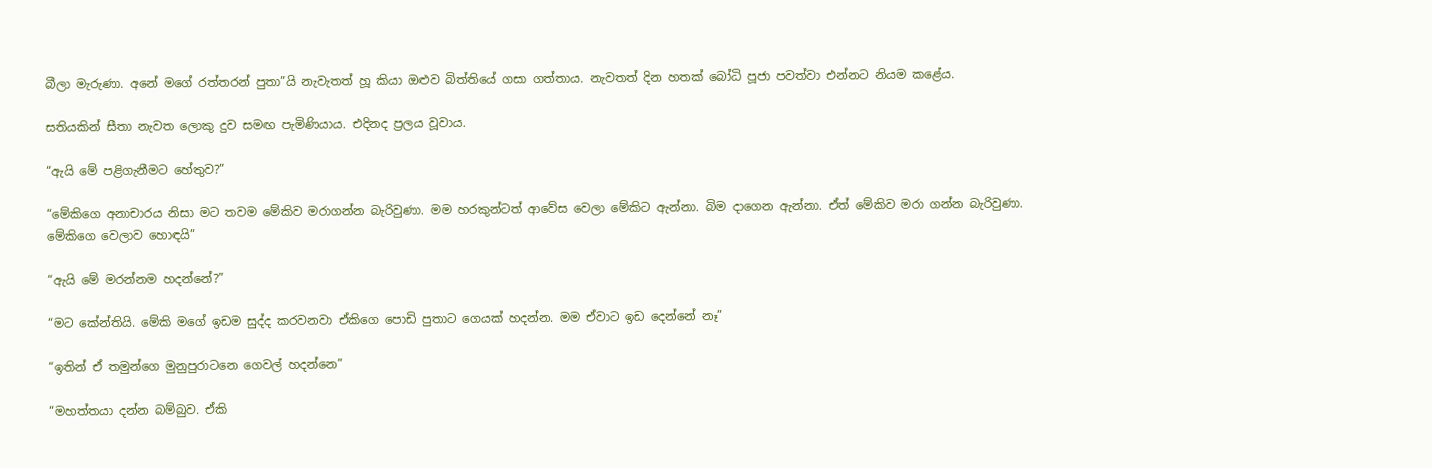බීලා මැරුණා. අනේ මගේ රත්තරන් පුතා”යි නැවැතත් හූ කියා ඔළුව බිත්තියේ ගසා ගත්තාය. නැවතත් දින හතක් බෝධි පූජා පවත්වා එන්නට නියම කළේය.

සතියකින් සීතා නැවත ලොකු දුව සමඟ පැමිණියාය. එදිනද ප්‍රලය වූවාය.

“ඇයි මේ පළිගැනීමට හේතුව?”

“මේකිගෙ අනාචාරය නිසා මට තවම මේකිව මරාගන්න බැරිවුණා. මම හරකුන්ටත් ආවේස වෙලා මේකිට ඇන්නා. බිම දාගෙන ඇන්නා. ඒත් මේකිව මරා ගන්න බැරිවුණා. මේකිගෙ වෙලාව හොඳයි”

“ඇයි මේ මරන්නම හදන්නේ?”

“මට කේන්තියි. මේකි මගේ ඉඩම සුද්ද කරවනවා ඒකිගෙ පොඩි පුතාට ගෙයක් හදන්න. මම ඒවාට ඉඩ දෙන්නේ නෑ”

“ඉතින් ඒ තමුන්ගෙ මුනුපුරාටනෙ ගෙවල් හදන්නෙ”

“මහත්තයා දන්න බම්බුව. ඒකි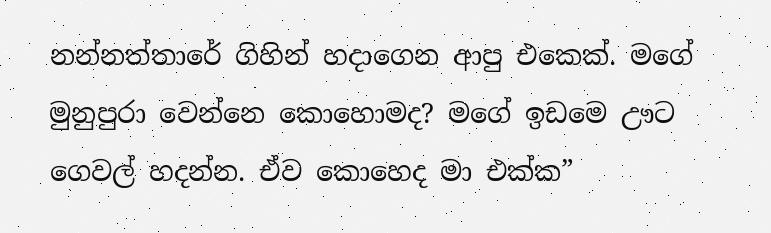නන්නත්තාරේ ගිහින් හදාගෙන ආපු එකෙක්. මගේ මුනුපුරා වෙන්නෙ කොහොමද? මගේ ඉඩමෙ ඌට ගෙවල් හදන්න. ඒව කොහෙද මා එක්ක”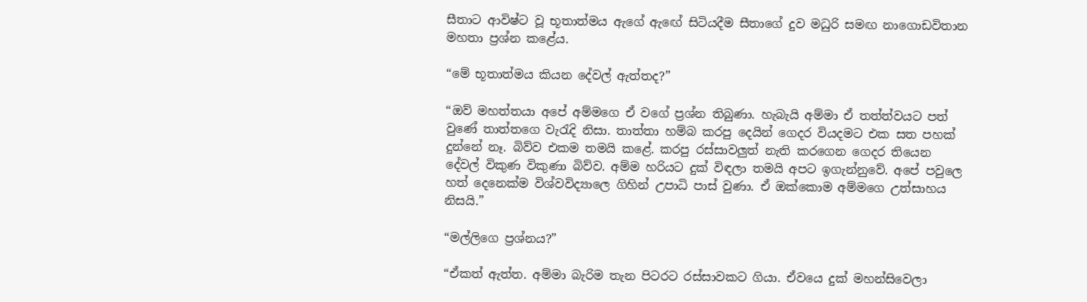සීතාට ආවිෂ්ට වූ භූතාත්මය ඇගේ ඇඟේ සිටියදීම සීතාගේ දුව මධුරි සමඟ නාගොඩවිතාන මහතා ප්‍රශ්න කළේය.

“මේ භූතාත්මය කියන දේවල් ඇත්තද?”

“ඔව් මහත්තයා අපේ අම්මගෙ ඒ වගේ ප්‍රශ්න තිබුණා. හැබැයි අම්මා ඒ තත්ත්වයට පත් වුණේ තාත්තගෙ වැරැදි නිසා. තාත්තා හම්බ කරපු දෙයින් ගෙදර වියදමට එක සත පහක් දුන්නේ නෑ. බිව්ව එකම තමයි කළේ. කරපු රස්සාවලුත් නැති කරගෙන ගෙදර තියෙන දේවල් විකුණ විකුණා බිව්ව. අම්ම හරියට දුක් විඳලා තමයි අපට ඉගැන්නුවේ. අපේ පවුලෙ හත් දෙනෙක්ම විශ්වවිද්‍යාලෙ ගිහින් උපාධි පාස් වුණා. ඒ ඔක්කොම අම්මගෙ උත්සාහය නිසයි.”

“මල්ලිගෙ ප්‍රශ්නය?”

“ඒකත් ඇත්ත. අම්මා බැරිම තැන පිටරට රස්සාවකට ගියා. ඒවයෙ දුක් මහන්සිවෙලා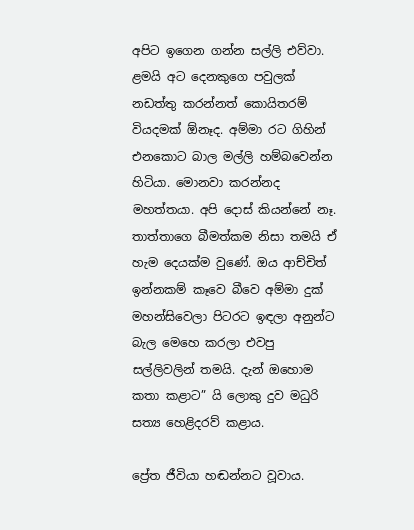අපිට ඉගෙන ගන්න සල්ලි එව්වා. ළමයි අට දෙනකුගෙ පවුලක් නඩත්තු කරන්නත් කොයිතරම් වියදමක් ඕනෑද. අම්මා රට ගිහින් එනකොට බාල මල්ලි හම්බවෙන්න හිටියා. මොනවා කරන්නද මහත්තයා. අපි ‍දොස් කියන්නේ නෑ. තාත්තාගෙ බීමත්කම නිසා තමයි ඒ හැම දෙයක්ම වුණේ. ඔය ආච්චිත් ඉන්නකම් කෑවෙ බීවෙ අම්මා දුක් මහන්සිවෙලා පිටරට ඉඳලා අනුන්ට බැල මෙහෙ කරලා එවපු සල්ලිවලින් තමයි. දැන් ඔහොම කතා කළාට” යි ලොකු දුව මධුරි සත්‍ය හෙළිදරව් කළාය.

ප්‍රේත ජීවියා හඬන්නට වූවාය.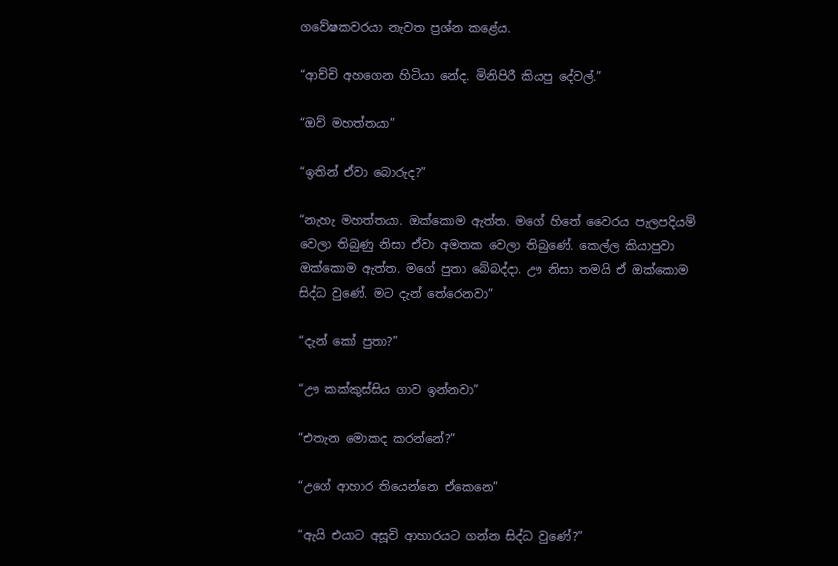ගවේෂකවරයා නැවත ප්‍රශ්න කළේය.

“ආච්චි අහගෙන හිටියා නේද. මිනිපිරී කියපු දේවල්.”

“ඔව් මහත්තයා”

“ඉතින් ඒවා බොරුද?”

“නැහැ මහත්තයා. ඔක්කොම ඇත්ත. මගේ හිතේ වෛරය පැලපදියම් වෙලා තිබුණු නිසා ඒවා අමතක වෙලා තිබුණේ. කෙල්ල කියාපුවා ඔක්කොම ඇත්ත. මගේ පුතා බේබද්දා. ඌ නිසා තමයි ඒ ඔක්කොම සිද්ධ වුණේ. මට දැන් තේරෙනවා”

“දැන් කෝ පුතා?”

“ඌ කක්කුස්සිය ගාව ඉන්නවා”

“එතැන මොකද කරන්නේ?”

“උගේ ආහාර තියෙන්නෙ ඒකෙනෙ”

“ඇයි එයාට අසූචි ආහාරයට ගන්න සිද්ධ වුණේ?”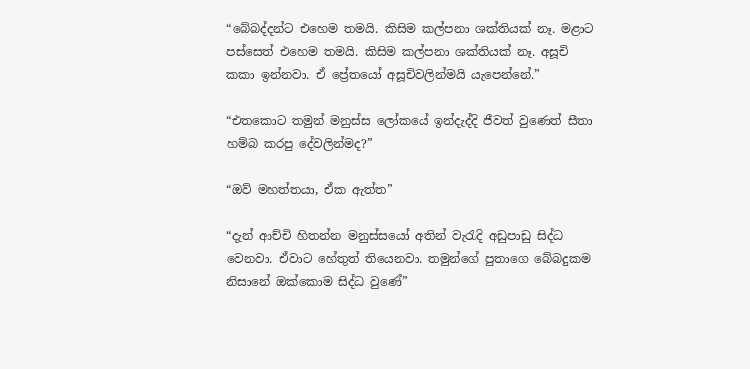“බේබද්දන්ට එහෙම තමයි. කිසිම කල්පනා ශක්තියක් නෑ. මළාට පස්සෙත් එහෙම තමයි. කිසිම කල්පනා ශක්තියක් නෑ. අසූචි කකා ඉන්නවා. ඒ ප්‍රේතයෝ අසූචිවලින්මයි යැපෙන්නේ.”

“එතකොට තමුන් මනුස්ස ලෝකයේ ඉන්දැද්දි ජීවත් වුණෙත් සීතා හම්බ කරපු දේවලින්මද?”

“ඔව් මහත්තයා, ඒක ඇත්ත”

“දැන් ආච්චි හිතන්න මනුස්සයෝ අතින් වැරැදි අඩුපාඩු සිද්ධ වෙනවා. ඒවාට හේතුත් තියෙනවා. තමුන්ගේ පුතාගෙ බේබදුකම නිසානේ ඔක්කොම සිද්ධ වුණේ”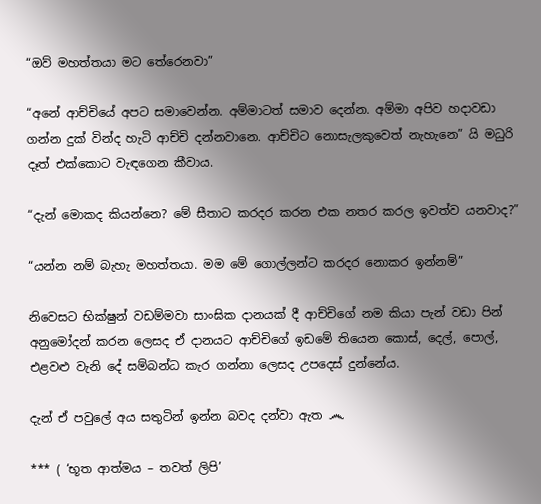“ඔව් මහත්තයා මට තේරෙනවා”

“අනේ ආච්චියේ අපට සමාවෙන්න. අම්මාටත් සමාව දෙන්න. අම්මා අපිව හදාවඩා ගන්න දුක් වින්ද හැටි ආච්චි දන්නවානෙ. ආච්චිට නොසැලකුවෙත් නැහැනෙ” යි මධුරි දෑත් එක්කොට වැඳගෙන කීවාය.

“දැන් මොකද කියන්නෙ? මේ සීතාට කරදර කරන එක නතර කරල ඉවත්ව යනවාද?”

“යන්න නම් බැහැ මහත්තයා. මම මේ ගොල්ලන්ට කරදර නොකර ඉන්නම්”

නිවෙසට භික්ෂුන් වඩම්මවා සාංඝික දානයක් දී ආච්චිගේ නම කියා පැන් වඩා පින් අනුමෝදන් කරන ලෙසද ඒ දානයට ආච්චිගේ ඉඩමේ තියෙන කොස්, දෙල්, පොල්, එළවළු වැනි දේ සම්බන්ධ කැර ගන්නා ලෙසද උපදෙස් දුන්නේය.

දැන් ඒ පවුලේ අය සතුටින් ඉන්න බවද දන්වා ඇත ෴

*** ( ‘භූත ආත්මය – තවත් ලිපි’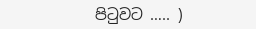පිටුවට ….. )